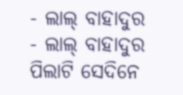- ଲାଲ୍ ବାହାଦୁର
- ଲାଲ୍ ବାହାଦୁର
ପିଲାଟି ସେଦିନେ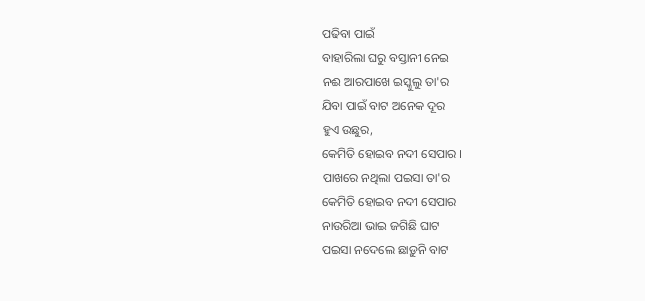ପଢିବା ପାଇଁ
ବାହାରିଲା ଘରୁ ବସ୍ତାନୀ ନେଇ
ନଈ ଆରପାଖେ ଇସ୍କୁଲୁ ତା'ର
ଯିବା ପାଇଁ ବାଟ ଅନେକ ଦୂର
ହୁଏ ଉଛୁର,
କେମିତି ହୋଇବ ନଦୀ ସେପାର ।
ପାଖରେ ନଥିଲା ପଇସା ତା'ର
କେମିତି ହୋଇବ ନଦୀ ସେପାର
ନାଉରିଆ ଭାଇ ଜଗିଛି ଘାଟ
ପଇସା ନଦେଲେ ଛାଡ଼ୁନି ବାଟ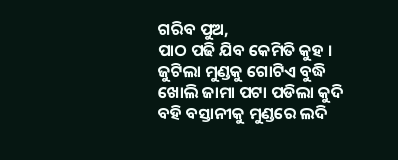ଗରିବ ପୁଅ,
ପାଠ ପଢି ଯିବ କେମିତି କୁହ ।
ଜୁଟିଲା ମୁଣ୍ଡକୁ ଗୋଟିଏ ବୁଦ୍ଧି
ଖୋଲି ଜାମା ପଟା ପଡିଲା କୁଦି
ବହି ବସ୍ତାନୀକୁ ମୁଣ୍ଡରେ ଲଦି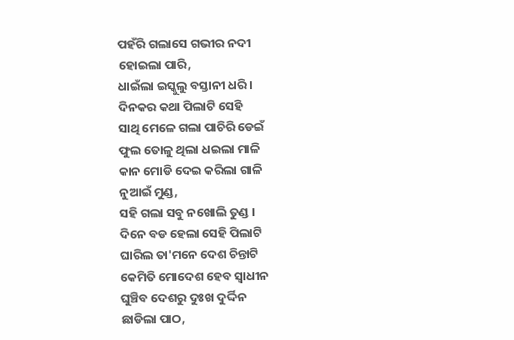ପହଁରି ଗଲାସେ ଗଭୀର ନଦୀ
ହୋଇଲା ପାରି,
ଧାଇଁଲା ଇସ୍କୁଲୁ ବସ୍ତାନୀ ଧରି ।
ଦିନକର କଥା ପିଲାଟି ସେହି
ସାଥି ମେଳେ ଗଲା ପାଚିରି ଡେଇଁ
ଫୁଲ ତୋଳୁ ଥିଲା ଧଇଲା ମାଳି
କାନ ମୋଡି ଦେଇ କରିଲା ଗାଳି
ନୁଆଇଁ ମୁଣ୍ଡ,
ସହି ଗଲା ସବୁ ନଖୋଲି ତୁଣ୍ଡ ।
ଦିନେ ବଡ ହେଲା ସେହି ପିଲାଟି
ଘାରିଲ ତା'ମନେ ଦେଶ ଚିନ୍ତାଟି
କେମିତି ମୋଦେଶ ହେବ ସ୍ୱାଧୀନ
ଘୁଞ୍ଚିବ ଦେଶରୁ ଦୁଃଖ ଦୁର୍ଦ୍ଦିନ
ଛାଡିଲା ପାଠ,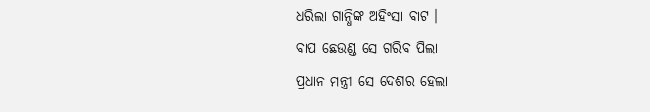ଧରିଲା ଗାନ୍ଧିଙ୍କ ଅହିଂସା ବାଟ ।
ବାପ ଛେଉଣ୍ଡ ସେ ଗରିବ ପିଲା
ପ୍ରଧାନ ମନ୍ତ୍ରୀ ସେ ଦେଶର ହେଲା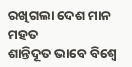ରଖିଗଲା ଦେଶ ମାନ ମହତ
ଶାନ୍ତିଦୂତ ଭାବେ ବିଶ୍ଵେ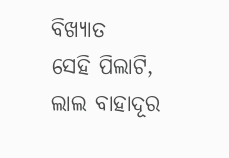ବିଖ୍ୟାତ
ସେହି ପିଲାଟି,
ଲାଲ ବାହାଦୂର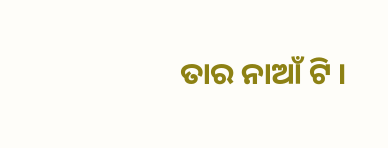ତାର ନାଆଁ ଟି ।